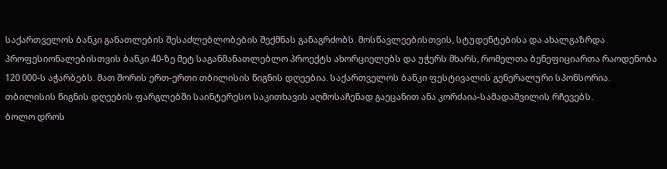საქართველოს ბანკი განათლების შესაძლებლობების შექმნას განაგრძობს. მოსწავლეებისთვის, სტუდენტებისა და ახალგაზრდა პროფესიონალებისთვის ბანკი 40-ზე მეტ საგანმანათლებლო პროექტს ახორციელებს და უჭერს მხარს, რომელთა ბენეფიციართა რაოდენობა 120 000-ს აჭარბებს. მათ შორის ერთ-ერთი თბილისის წიგნის დღეებია. საქართველოს ბანკი ფესტივალის გენერალური სპონსორია.
თბილისის წიგნის დღეების ფარგლებში საინტერესო საკითხავის აღმოსაჩენად გაეცანით ანა კორძაია-სამადაშვილის რჩევებს.
ბოლო დროს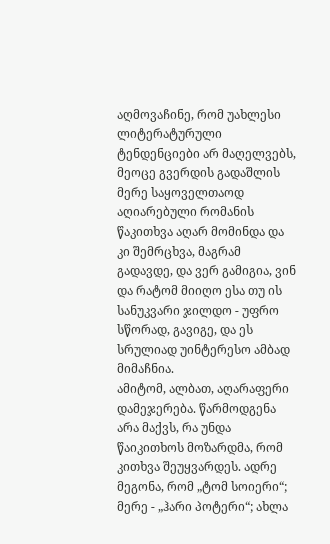აღმოვაჩინე, რომ უახლესი ლიტერატურული ტენდენციები არ მაღელვებს, მეოცე გვერდის გადაშლის მერე საყოველთაოდ აღიარებული რომანის წაკითხვა აღარ მომინდა და კი შემრცხვა, მაგრამ გადავდე, და ვერ გამიგია, ვინ და რატომ მიიღო ესა თუ ის სანუკვარი ჯილდო - უფრო სწორად, გავიგე, და ეს სრულიად უინტერესო ამბად მიმაჩნია.
ამიტომ, ალბათ, აღარაფერი დამეჯერება. წარმოდგენა არა მაქვს, რა უნდა წაიკითხოს მოზარდმა, რომ კითხვა შეუყვარდეს. ადრე მეგონა, რომ „ტომ სოიერი“; მერე - „ჰარი პოტერი“; ახლა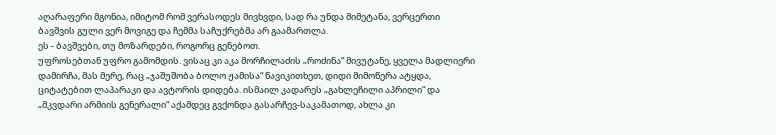აღარაფერი მგონია, იმიტომ რომ ვერასოდეს მივხვდი, სად რა უნდა მიმეტანა, ვერცერთი ბავშვის გული ვერ მოვიგე და ჩემმა საჩუქრებმა არ გაამართლა.
ეს - ბავშვები, თუ მოზარდები, როგორც გენებოთ.
უფროსებთან უფრო გამომდის. ვისაც კი აკა მორჩილაძის „როძინა“ მივუტანე, ყველა მადლიერი დამირჩა, მას მერე, რაც „ჯაშუშობა ბოლო ჟამისა“ წავიკითხეთ, დიდი მიმოწერა ატყდა, ციტატებით ლაპარაკი და ავტორის დიდება. ისმაილ კადარეს „გახლეჩილი აპრილი“ და „მკვდარი არმიის გენერალი“ აქამდეც გვქონდა გასარჩევ-საკამათოდ, ახლა კი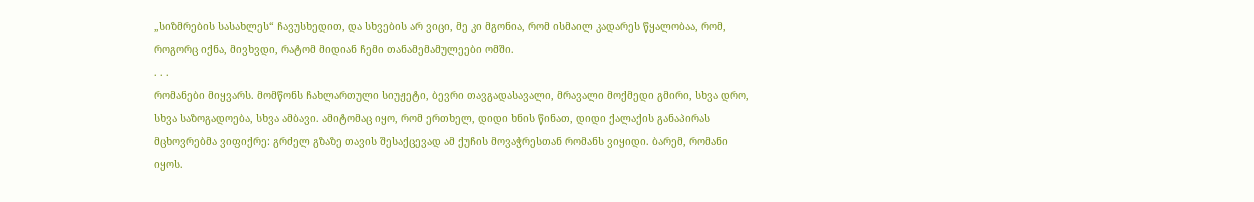„სიზმრების სასახლეს“ ჩავუსხედით, და სხვების არ ვიცი, მე კი მგონია, რომ ისმაილ კადარეს წყალობაა, რომ, როგორც იქნა, მივხვდი, რატომ მიდიან ჩემი თანამემამულეები ომში.
. . .
რომანები მიყვარს. მომწონს ჩახლართული სიუჟეტი, ბევრი თავგადასავალი, მრავალი მოქმედი გმირი, სხვა დრო, სხვა საზოგადოება, სხვა ამბავი. ამიტომაც იყო, რომ ერთხელ, დიდი ხნის წინათ, დიდი ქალაქის განაპირას მცხოვრებმა ვიფიქრე: გრძელ გზაზე თავის შესაქცევად ამ ქუჩის მოვაჭრესთან რომანს ვიყიდი. ბარემ, რომანი იყოს.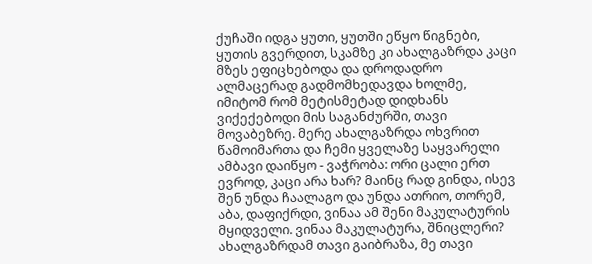ქუჩაში იდგა ყუთი, ყუთში ეწყო წიგნები, ყუთის გვერდით, სკამზე კი ახალგაზრდა კაცი მზეს ეფიცხებოდა და დროდადრო ალმაცერად გადმომხედავდა ხოლმე, იმიტომ რომ მეტისმეტად დიდხანს ვიქექებოდი მის საგანძურში, თავი მოვაბეზრე. მერე ახალგაზრდა ოხვრით წამოიმართა და ჩემი ყველაზე საყვარელი ამბავი დაიწყო - ვაჭრობა: ორი ცალი ერთ ევროდ, კაცი არა ხარ? მაინც რად გინდა, ისევ შენ უნდა ჩაალაგო და უნდა ათრიო, თორემ, აბა, დაფიქრდი, ვინაა ამ შენი მაკულატურის მყიდველი. ვინაა მაკულატურა, შნიცლერი? ახალგაზრდამ თავი გაიბრაზა, მე თავი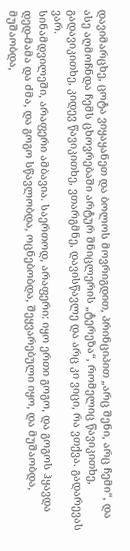დავიმარცხე, ცოტა ვიყაყანეთ და ბოლოს მოვრიგდით, პრინციპით „არც შენი, არც ჩემი“, და ასე აღმოჩნდა ჩემს ცხოვრებაში არტურ შნიცლერის „ტერეზა“, რომელიც წავიკითხე, გადავიკითხე, კიდევ წავიკითხე, ვთარგმნე, დავისწავლე და არც კი ვიცი, რა ვთქვა. გადარევას ვარ.
სინამდვილეში, არაფერი ამბავია. საერთოდ, არაფერი: იყო ერთი გოგო, და გოგოს ჰყავდა დედ-მამა და ძმა, და გოგო სწავლობდა, ოცნებობდა, შეყვარებული იყო, და მუშაობდა, მუშაობდა,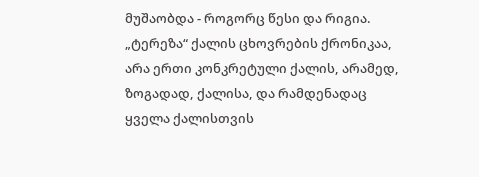მუშაობდა - როგორც წესი და რიგია. „ტერეზა“ ქალის ცხოვრების ქრონიკაა, არა ერთი კონკრეტული ქალის, არამედ, ზოგადად, ქალისა, და რამდენადაც ყველა ქალისთვის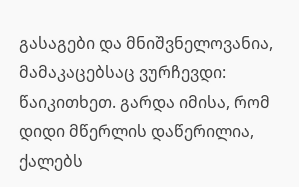გასაგები და მნიშვნელოვანია, მამაკაცებსაც ვურჩევდი: წაიკითხეთ. გარდა იმისა, რომ დიდი მწერლის დაწერილია, ქალებს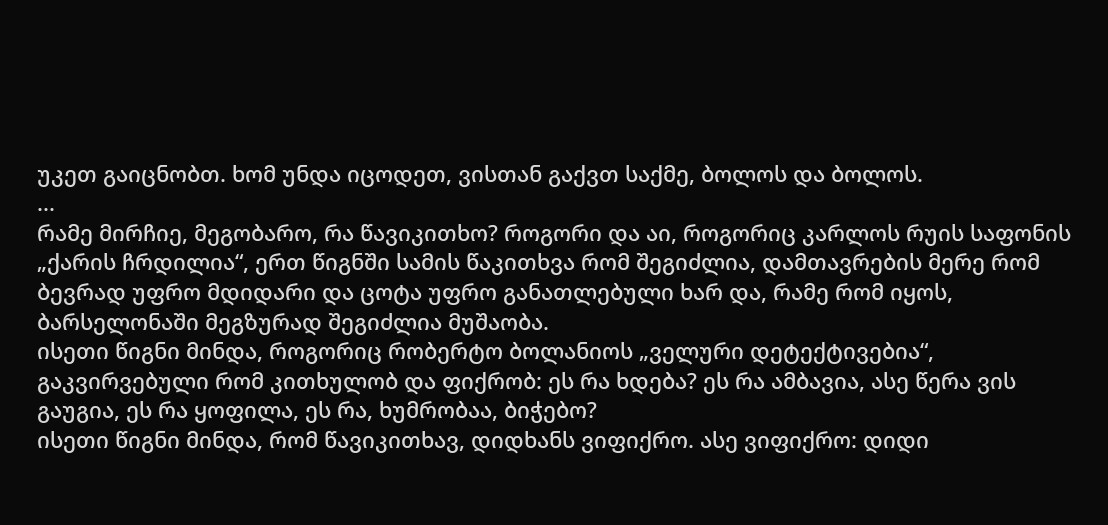უკეთ გაიცნობთ. ხომ უნდა იცოდეთ, ვისთან გაქვთ საქმე, ბოლოს და ბოლოს.
...
რამე მირჩიე, მეგობარო, რა წავიკითხო? როგორი და აი, როგორიც კარლოს რუის საფონის „ქარის ჩრდილია“, ერთ წიგნში სამის წაკითხვა რომ შეგიძლია, დამთავრების მერე რომ ბევრად უფრო მდიდარი და ცოტა უფრო განათლებული ხარ და, რამე რომ იყოს, ბარსელონაში მეგზურად შეგიძლია მუშაობა.
ისეთი წიგნი მინდა, როგორიც რობერტო ბოლანიოს „ველური დეტექტივებია“, გაკვირვებული რომ კითხულობ და ფიქრობ: ეს რა ხდება? ეს რა ამბავია, ასე წერა ვის გაუგია, ეს რა ყოფილა, ეს რა, ხუმრობაა, ბიჭებო?
ისეთი წიგნი მინდა, რომ წავიკითხავ, დიდხანს ვიფიქრო. ასე ვიფიქრო: დიდი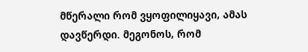მწერალი რომ ვყოფილიყავი, ამას დავწერდი. მეგონოს, რომ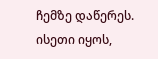ჩემზე დაწერეს. ისეთი იყოს,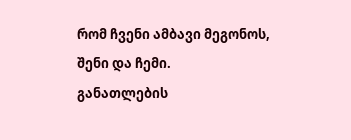რომ ჩვენი ამბავი მეგონოს, შენი და ჩემი.
განათლების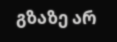გზაზე არ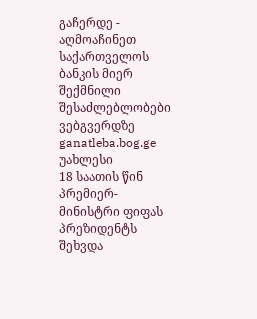გაჩერდე - აღმოაჩინეთ საქართველოს ბანკის მიერ შექმნილი შესაძლებლობები ვებგვერდზე ganatleba.bog.ge
უახლესი
18 საათის წინ
პრემიერ-მინისტრი ფიფას პრეზიდენტს შეხვდა